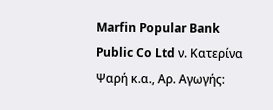Marfin Popular Bank Public Co Ltd ν. Κατερίνα Ψαρή κ.α., Αρ. Αγωγής: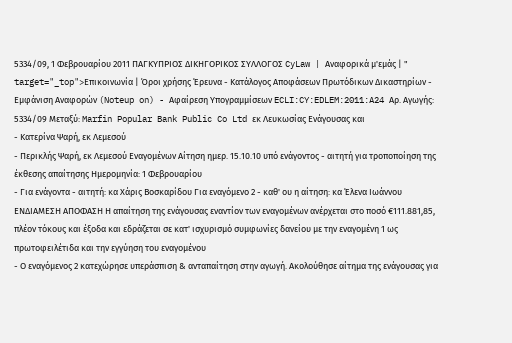5334/09, 1 Φεβρουαρίου 2011 ΠΑΓΚΥΠΡΙΟΣ ΔΙΚΗΓΟΡΙΚΟΣ ΣΥΛΛΟΓΟΣ CyLaw | Αναφορικά μ'εμάς | " target="_top">Επικοινωνία | Όροι χρήσης Έρευνα - Κατάλογος Αποφάσεων Πρωτόδικων Δικαστηρίων - Εμφάνιση Αναφορών (Noteup on) - Αφαίρεση Υπογραμμίσεων ECLI:CY:EDLEM:2011:A24 Αρ. Αγωγής: 5334/09 Μεταξύ: Marfin Popular Bank Public Co Ltd εκ Λευκωσίας Ενάγουσας και
- Κατερίνα Ψαρή, εκ Λεμεσού
- Περικλής Ψαρή, εκ Λεμεσού Εναγομένων Αίτηση ημερ. 15.10.10 υπό ενάγοντος - αιτητή για τροποποίηση της έκθεσης απαίτησης Ημερομηνία: 1 Φεβρουαρίου
- Για ενάγοντα - αιτητή: κα Χάρις Βοσκαρίδου Για εναγόμενο 2 - καθ' ου η αίτηση: κα Έλενα Ιωάννου ΕΝΔΙΑΜΕΣΗ ΑΠΟΦΑΣΗ Η απαίτηση της ενάγουσας εναντίον των εναγομένων ανέρχεται στο ποσό €111.881,85, πλέον τόκους και έξοδα και εδράζεται σε κατ' ισχυρισμό συμφωνίες δανείου με την εναγομένη 1 ως πρωτοφειλέτιδα και την εγγύηση του εναγομένου
- Ο εναγόμενος 2 κατεχώρησε υπεράσπιση & ανταπαίτηση στην αγωγή. Ακολούθησε αίτημα της ενάγουσας για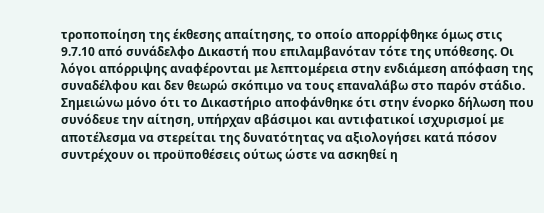τροποποίηση της έκθεσης απαίτησης, το οποίο απορρίφθηκε όμως στις 9.7.10 από συνάδελφο Δικαστή που επιλαμβανόταν τότε της υπόθεσης. Οι λόγοι απόρριψης αναφέρονται με λεπτομέρεια στην ενδιάμεση απόφαση της συναδέλφου και δεν θεωρώ σκόπιμο να τους επαναλάβω στο παρόν στάδιο. Σημειώνω μόνο ότι το Δικαστήριο αποφάνθηκε ότι στην ένορκο δήλωση που συνόδευε την αίτηση, υπήρχαν αβάσιμοι και αντιφατικοί ισχυρισμοί με αποτέλεσμα να στερείται της δυνατότητας να αξιολογήσει κατά πόσον συντρέχουν οι προϋποθέσεις ούτως ώστε να ασκηθεί η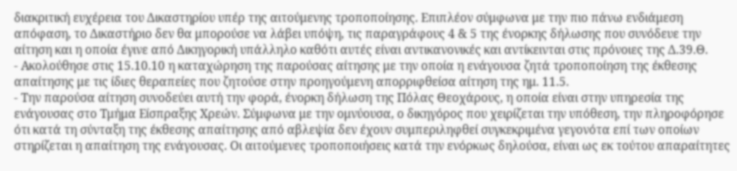διακριτική ευχέρεια του Δικαστηρίου υπέρ της αιτούμενης τροποποίησης. Επιπλέον σύμφωνα με την πιο πάνω ενδιάμεση απόφαση, το Δικαστήριο δεν θα μπορούσε να λάβει υπόψη, τις παραγράφους 4 & 5 της ένορκης δήλωσης που συνόδευε την αίτηση και η οποία έγινε από Δικηγορική υπάλληλο καθότι αυτές είναι αντικανονικές και αντίκεινται στις πρόνοιες της Δ.39.Θ.
- Ακολούθησε στις 15.10.10 η καταχώρηση της παρούσας αίτησης με την οποία η ενάγουσα ζητά τροποποίηση της έκθεσης απαίτησης με τις ίδιες θεραπείες που ζητούσε στην προηγούμενη απορριφθείσα αίτηση της ημ. 11.5.
- Την παρούσα αίτηση συνοδεύει αυτή την φορά, ένορκη δήλωση της Πόλας Θεοχάρους, η οποία είναι στην υπηρεσία της ενάγουσας στο Τμήμα Είσπραξης Χρεών. Σύμφωνα με την ομνύουσα, ο δικηγόρος που χειρίζεται την υπόθεση, την πληροφόρησε ότι κατά τη σύνταξη της έκθεσης απαίτησης από αβλεψία δεν έχουν συμπεριληφθεί συγκεκριμένα γεγονότα επί των οποίων στηρίζεται η απαίτηση της ενάγουσας. Οι αιτούμενες τροποποιήσεις κατά την ενόρκως δηλούσα, είναι ως εκ τούτου απαραίτητες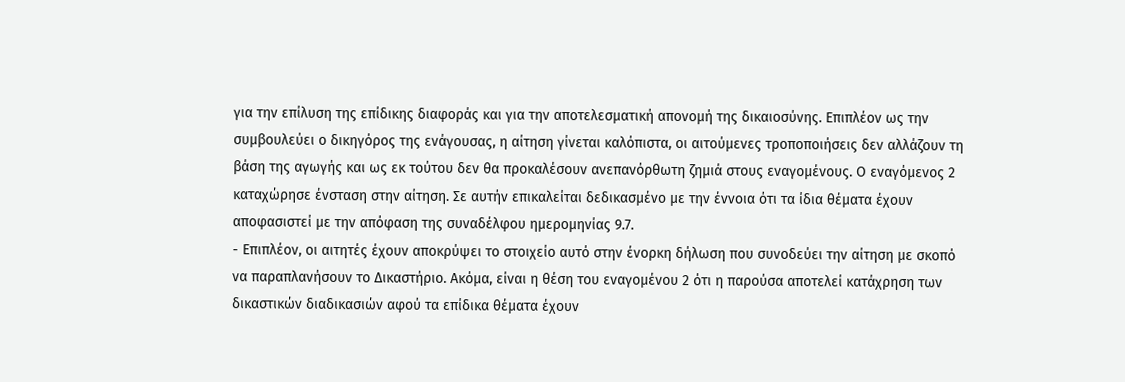για την επίλυση της επίδικης διαφοράς και για την αποτελεσματική απονομή της δικαιοσύνης. Επιπλέον ως την συμβουλεύει ο δικηγόρος της ενάγουσας, η αίτηση γίνεται καλόπιστα, οι αιτούμενες τροποποιήσεις δεν αλλάζουν τη βάση της αγωγής και ως εκ τούτου δεν θα προκαλέσουν ανεπανόρθωτη ζημιά στους εναγομένους. Ο εναγόμενος 2 καταχώρησε ένσταση στην αίτηση. Σε αυτήν επικαλείται δεδικασμένο με την έννοια ότι τα ίδια θέματα έχουν αποφασιστεί με την απόφαση της συναδέλφου ημερομηνίας 9.7.
- Επιπλέον, οι αιτητές έχουν αποκρύψει το στοιχείο αυτό στην ένορκη δήλωση που συνοδεύει την αίτηση με σκοπό να παραπλανήσουν το Δικαστήριο. Ακόμα, είναι η θέση του εναγομένου 2 ότι η παρούσα αποτελεί κατάχρηση των δικαστικών διαδικασιών αφού τα επίδικα θέματα έχουν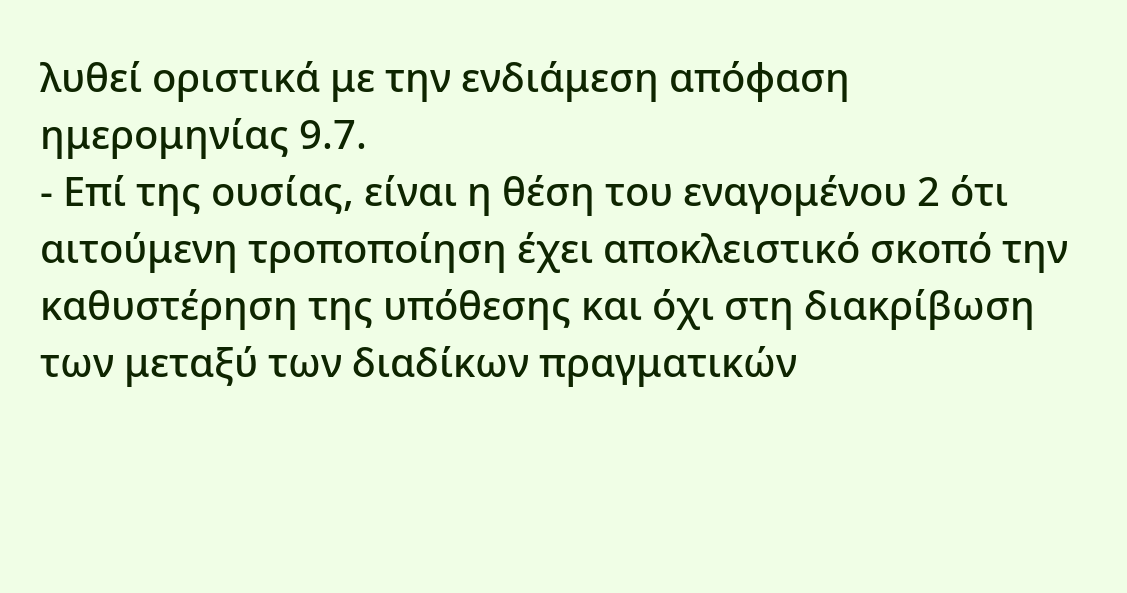λυθεί οριστικά με την ενδιάμεση απόφαση ημερομηνίας 9.7.
- Επί της ουσίας, είναι η θέση του εναγομένου 2 ότι αιτούμενη τροποποίηση έχει αποκλειστικό σκοπό την καθυστέρηση της υπόθεσης και όχι στη διακρίβωση των μεταξύ των διαδίκων πραγματικών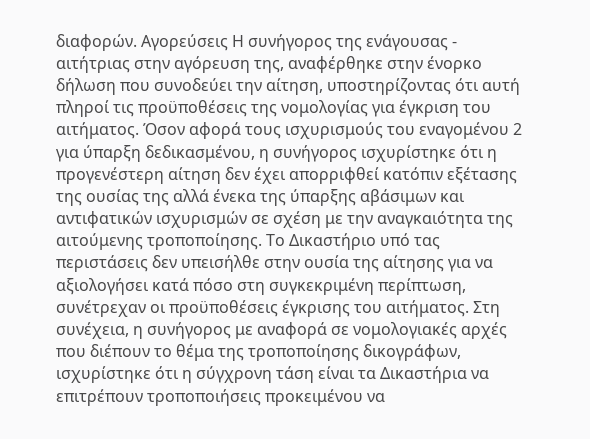διαφορών. Αγορεύσεις Η συνήγορος της ενάγουσας - αιτήτριας στην αγόρευση της, αναφέρθηκε στην ένορκο δήλωση που συνοδεύει την αίτηση, υποστηρίζοντας ότι αυτή πληροί τις προϋποθέσεις της νομολογίας για έγκριση του αιτήματος. Όσον αφορά τους ισχυρισμούς του εναγομένου 2 για ύπαρξη δεδικασμένου, η συνήγορος ισχυρίστηκε ότι η προγενέστερη αίτηση δεν έχει απορριφθεί κατόπιν εξέτασης της ουσίας της αλλά ένεκα της ύπαρξης αβάσιμων και αντιφατικών ισχυρισμών σε σχέση με την αναγκαιότητα της αιτούμενης τροποποίησης. Το Δικαστήριο υπό τας περιστάσεις δεν υπεισήλθε στην ουσία της αίτησης για να αξιολογήσει κατά πόσο στη συγκεκριμένη περίπτωση, συνέτρεχαν οι προϋποθέσεις έγκρισης του αιτήματος. Στη συνέχεια, η συνήγορος με αναφορά σε νομολογιακές αρχές που διέπουν το θέμα της τροποποίησης δικογράφων, ισχυρίστηκε ότι η σύγχρονη τάση είναι τα Δικαστήρια να επιτρέπουν τροποποιήσεις προκειμένου να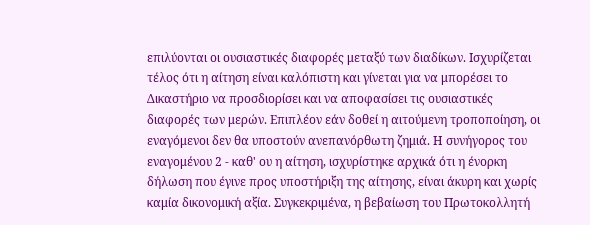επιλύονται οι ουσιαστικές διαφορές μεταξύ των διαδίκων. Ισχυρίζεται τέλος ότι η αίτηση είναι καλόπιστη και γίνεται για να μπορέσει το Δικαστήριο να προσδιορίσει και να αποφασίσει τις ουσιαστικές διαφορές των μερών. Επιπλέον εάν δοθεί η αιτούμενη τροποποίηση, οι εναγόμενοι δεν θα υποστούν ανεπανόρθωτη ζημιά. Η συνήγορος του εναγομένου 2 - καθ' ου η αίτηση, ισχυρίστηκε αρχικά ότι η ένορκη δήλωση που έγινε προς υποστήριξη της αίτησης, είναι άκυρη και χωρίς καμία δικονομική αξία. Συγκεκριμένα, η βεβαίωση του Πρωτοκολλητή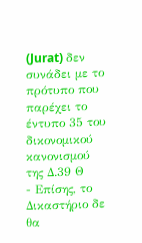(Jurat) δεν συνάδει με το πρότυπο που παρέχει το έντυπο 35 του δικονομικού κανονισμού της Δ.39 Θ
- Επίσης, το Δικαστήριο δε θα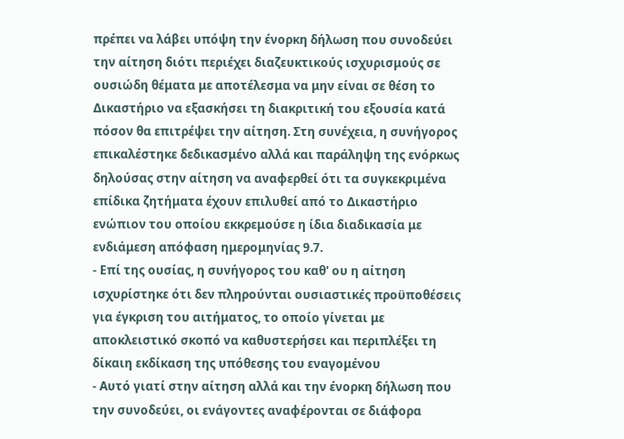πρέπει να λάβει υπόψη την ένορκη δήλωση που συνοδεύει την αίτηση διότι περιέχει διαζευκτικούς ισχυρισμούς σε ουσιώδη θέματα με αποτέλεσμα να μην είναι σε θέση το Δικαστήριο να εξασκήσει τη διακριτική του εξουσία κατά πόσον θα επιτρέψει την αίτηση. Στη συνέχεια, η συνήγορος επικαλέστηκε δεδικασμένο αλλά και παράληψη της ενόρκως δηλούσας στην αίτηση να αναφερθεί ότι τα συγκεκριμένα επίδικα ζητήματα έχουν επιλυθεί από το Δικαστήριο ενώπιον του οποίου εκκρεμούσε η ίδια διαδικασία με ενδιάμεση απόφαση ημερομηνίας 9.7.
- Επί της ουσίας, η συνήγορος του καθ' ου η αίτηση ισχυρίστηκε ότι δεν πληρούνται ουσιαστικές προϋποθέσεις για έγκριση του αιτήματος, το οποίο γίνεται με αποκλειστικό σκοπό να καθυστερήσει και περιπλέξει τη δίκαιη εκδίκαση της υπόθεσης του εναγομένου
- Αυτό γιατί στην αίτηση αλλά και την ένορκη δήλωση που την συνοδεύει, οι ενάγοντες αναφέρονται σε διάφορα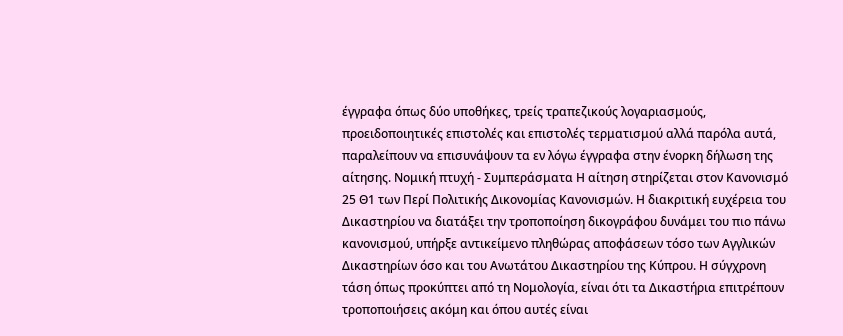έγγραφα όπως δύο υποθήκες, τρείς τραπεζικούς λογαριασμούς, προειδοποιητικές επιστολές και επιστολές τερματισμού αλλά παρόλα αυτά, παραλείπουν να επισυνάψουν τα εν λόγω έγγραφα στην ένορκη δήλωση της αίτησης. Νομική πτυχή - Συμπεράσματα Η αίτηση στηρίζεται στον Κανονισμό 25 Θ1 των Περί Πολιτικής Δικονομίας Κανονισμών. Η διακριτική ευχέρεια του Δικαστηρίου να διατάξει την τροποποίηση δικογράφου δυνάμει του πιο πάνω κανονισμού, υπήρξε αντικείμενο πληθώρας αποφάσεων τόσο των Αγγλικών Δικαστηρίων όσο και του Ανωτάτου Δικαστηρίου της Κύπρου. Η σύγχρονη τάση όπως προκύπτει από τη Νομολογία, είναι ότι τα Δικαστήρια επιτρέπουν τροποποιήσεις ακόμη και όπου αυτές είναι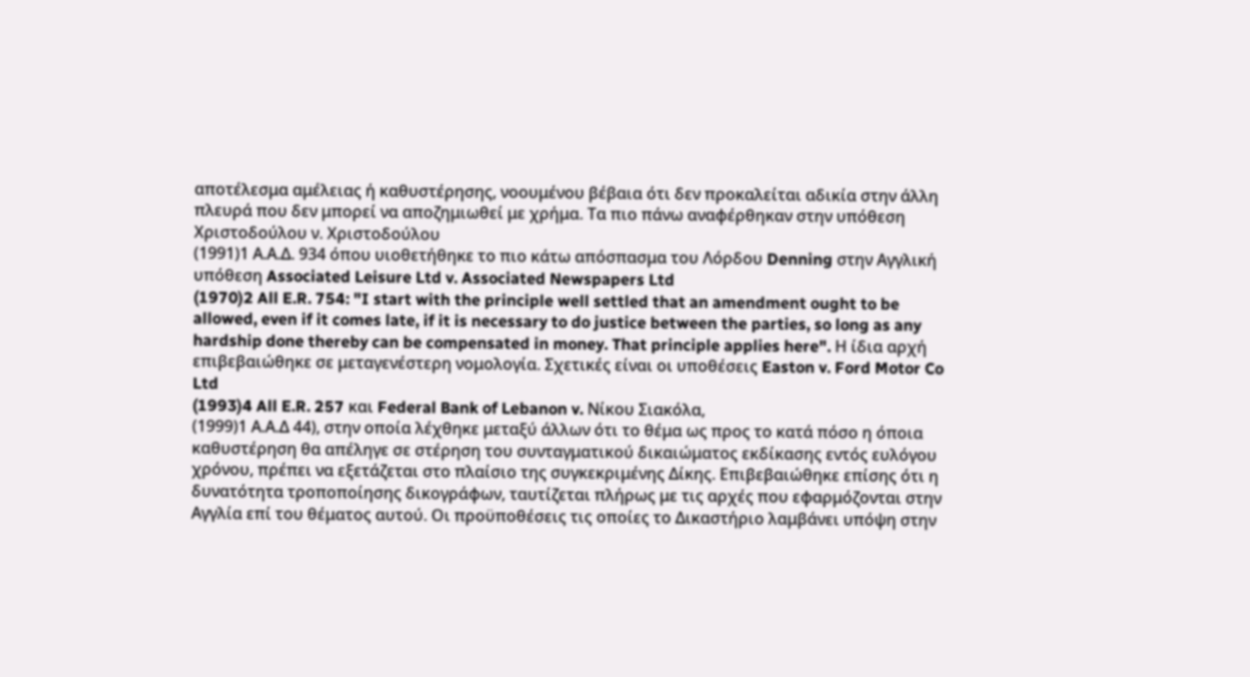αποτέλεσμα αμέλειας ή καθυστέρησης, νοουμένου βέβαια ότι δεν προκαλείται αδικία στην άλλη πλευρά που δεν μπορεί να αποζημιωθεί με χρήμα. Τα πιο πάνω αναφέρθηκαν στην υπόθεση Χριστοδούλου ν. Χριστοδούλου
(1991)1 Α.Α.Δ. 934 όπου υιοθετήθηκε το πιο κάτω απόσπασμα του Λόρδου Denning στην Αγγλική υπόθεση Associated Leisure Ltd v. Associated Newspapers Ltd
(1970)2 All E.R. 754: "I start with the principle well settled that an amendment ought to be allowed, even if it comes late, if it is necessary to do justice between the parties, so long as any hardship done thereby can be compensated in money. That principle applies here". Η ίδια αρχή επιβεβαιώθηκε σε μεταγενέστερη νομολογία. Σχετικές είναι οι υποθέσεις Easton v. Ford Motor Co Ltd
(1993)4 All E.R. 257 και Federal Bank of Lebanon v. Νίκου Σιακόλα,
(1999)1 Α.Α.Δ 44), στην οποία λέχθηκε μεταξύ άλλων ότι το θέμα ως προς το κατά πόσο η όποια καθυστέρηση θα απέληγε σε στέρηση του συνταγματικού δικαιώματος εκδίκασης εντός ευλόγου χρόνου, πρέπει να εξετάζεται στο πλαίσιο της συγκεκριμένης Δίκης. Επιβεβαιώθηκε επίσης ότι η δυνατότητα τροποποίησης δικογράφων, ταυτίζεται πλήρως με τις αρχές που εφαρμόζονται στην Αγγλία επί του θέματος αυτού. Οι προϋποθέσεις τις οποίες το Δικαστήριο λαμβάνει υπόψη στην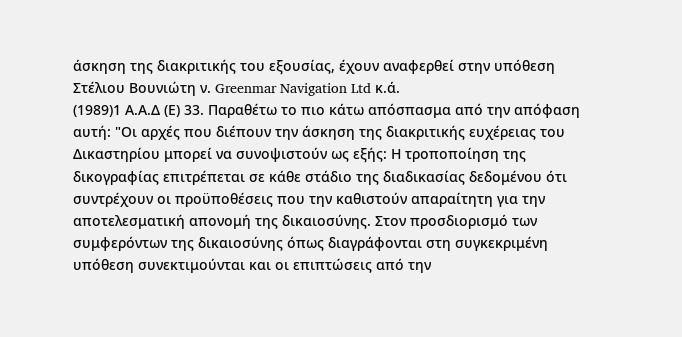άσκηση της διακριτικής του εξουσίας, έχουν αναφερθεί στην υπόθεση Στέλιου Βουνιώτη ν. Greenmar Navigation Ltd κ.ά.
(1989)1 Α.Α.Δ (Ε) 33. Παραθέτω το πιο κάτω απόσπασμα από την απόφαση αυτή: "Οι αρχές που διέπουν την άσκηση της διακριτικής ευχέρειας του Δικαστηρίου μπορεί να συνοψιστούν ως εξής: Η τροποποίηση της δικογραφίας επιτρέπεται σε κάθε στάδιο της διαδικασίας δεδομένου ότι συντρέχουν οι προϋποθέσεις που την καθιστούν απαραίτητη για την αποτελεσματική απονομή της δικαιοσύνης. Στον προσδιορισμό των συμφερόντων της δικαιοσύνης όπως διαγράφονται στη συγκεκριμένη υπόθεση συνεκτιμούνται και οι επιπτώσεις από την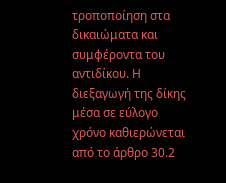τροποποίηση στα δικαιώματα και συμφέροντα του αντιδίκου. Η διεξαγωγή της δίκης μέσα σε εύλογο χρόνο καθιερώνεται από το άρθρο 30.2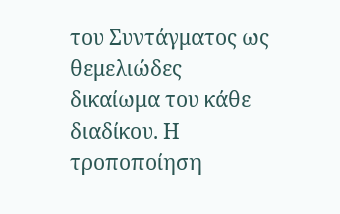του Συντάγματος ως θεμελιώδες δικαίωμα του κάθε διαδίκου. Η τροποποίηση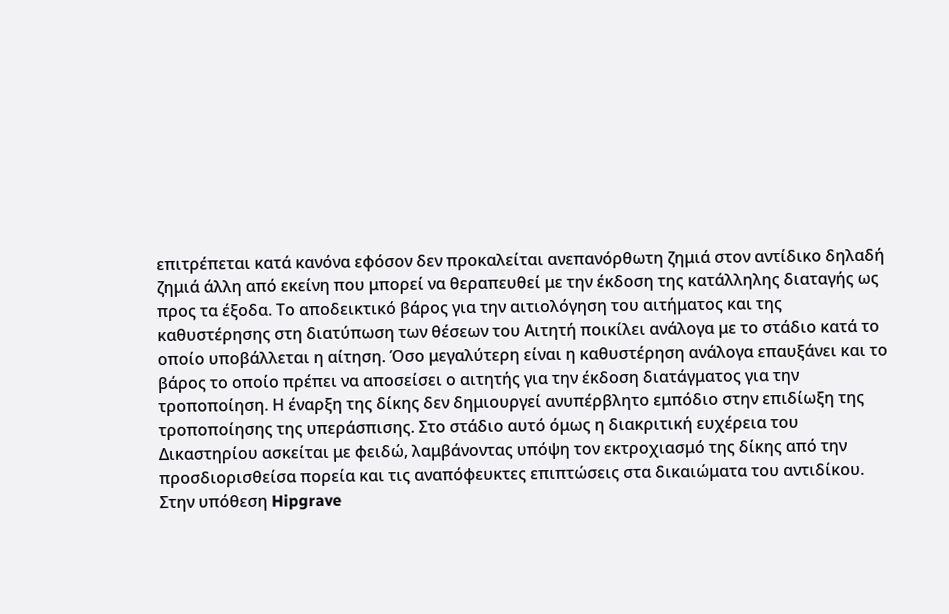επιτρέπεται κατά κανόνα εφόσον δεν προκαλείται ανεπανόρθωτη ζημιά στον αντίδικο δηλαδή ζημιά άλλη από εκείνη που μπορεί να θεραπευθεί με την έκδοση της κατάλληλης διαταγής ως προς τα έξοδα. Το αποδεικτικό βάρος για την αιτιολόγηση του αιτήματος και της καθυστέρησης στη διατύπωση των θέσεων του Αιτητή ποικίλει ανάλογα με το στάδιο κατά το οποίο υποβάλλεται η αίτηση. Όσο μεγαλύτερη είναι η καθυστέρηση ανάλογα επαυξάνει και το βάρος το οποίο πρέπει να αποσείσει ο αιτητής για την έκδοση διατάγματος για την τροποποίηση. Η έναρξη της δίκης δεν δημιουργεί ανυπέρβλητο εμπόδιο στην επιδίωξη της τροποποίησης της υπεράσπισης. Στο στάδιο αυτό όμως η διακριτική ευχέρεια του Δικαστηρίου ασκείται με φειδώ, λαμβάνοντας υπόψη τον εκτροχιασμό της δίκης από την προσδιορισθείσα πορεία και τις αναπόφευκτες επιπτώσεις στα δικαιώματα του αντιδίκου. Στην υπόθεση Hipgrave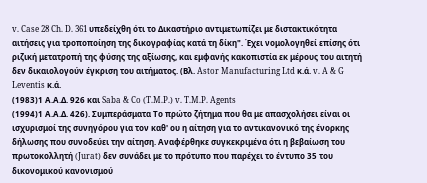v. Case 28 Ch. D. 361 υπεδείχθη ότι το Δικαστήριο αντιμετωπίζει με διστακτικότητα αιτήσεις για τροποποίηση της δικογραφίας κατά τη δίκη". Έχει νομολογηθεί επίσης ότι ριζική μετατροπή της φύσης της αξίωσης, και εμφανής κακοπιστία εκ μέρους του αιτητή δεν δικαιολογούν έγκριση του αιτήματος. (Βλ. Astor Manufacturing Ltd κ.ά. v. A & G Leventis κ.ά.
(1983)1 Α.Α.Δ. 926 και Saba & Co (T.M.P.) v. T.M.P. Agents
(1994)1 Α.Α.Δ. 426). Συμπεράσματα Το πρώτο ζήτημα που θα με απασχολήσει είναι οι ισχυρισμοί της συνηγόρου για τον καθ' ου η αίτηση για το αντικανονικό της ένορκης δήλωσης που συνοδεύει την αίτηση. Αναφέρθηκε συγκεκριμένα ότι η βεβαίωση του πρωτοκολλητή (Jurat) δεν συνάδει με το πρότυπο που παρέχει το έντυπο 35 του δικονομικού κανονισμού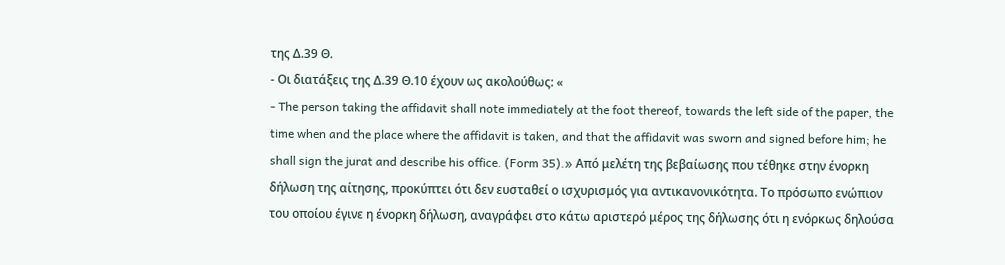της Δ.39 Θ.
- Οι διατάξεις της Δ.39 Θ.10 έχουν ως ακολούθως: «
- The person taking the affidavit shall note immediately at the foot thereof, towards the left side of the paper, the time when and the place where the affidavit is taken, and that the affidavit was sworn and signed before him; he shall sign the jurat and describe his office. (Form 35).» Από μελέτη της βεβαίωσης που τέθηκε στην ένορκη δήλωση της αίτησης, προκύπτει ότι δεν ευσταθεί ο ισχυρισμός για αντικανονικότητα. Το πρόσωπο ενώπιον του οποίου έγινε η ένορκη δήλωση, αναγράφει στο κάτω αριστερό μέρος της δήλωσης ότι η ενόρκως δηλούσα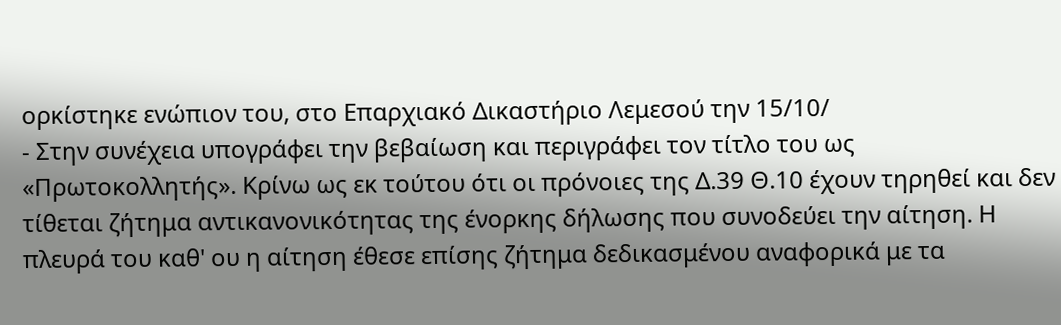ορκίστηκε ενώπιον του, στο Επαρχιακό Δικαστήριο Λεμεσού την 15/10/
- Στην συνέχεια υπογράφει την βεβαίωση και περιγράφει τον τίτλο του ως «Πρωτοκολλητής». Κρίνω ως εκ τούτου ότι οι πρόνοιες της Δ.39 Θ.10 έχουν τηρηθεί και δεν τίθεται ζήτημα αντικανονικότητας της ένορκης δήλωσης που συνοδεύει την αίτηση. Η πλευρά του καθ' ου η αίτηση έθεσε επίσης ζήτημα δεδικασμένου αναφορικά με τα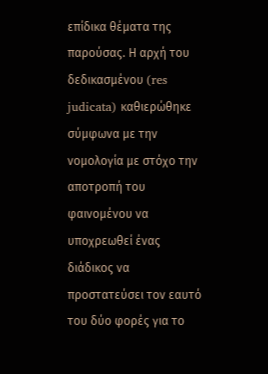επίδικα θέματα της παρούσας. Η αρχή του δεδικασμένου (res judicata) καθιερώθηκε σύμφωνα με την νομολογία με στόχο την αποτροπή του φαινομένου να υποχρεωθεί ένας διάδικος να προστατεύσει τον εαυτό του δύο φορές για το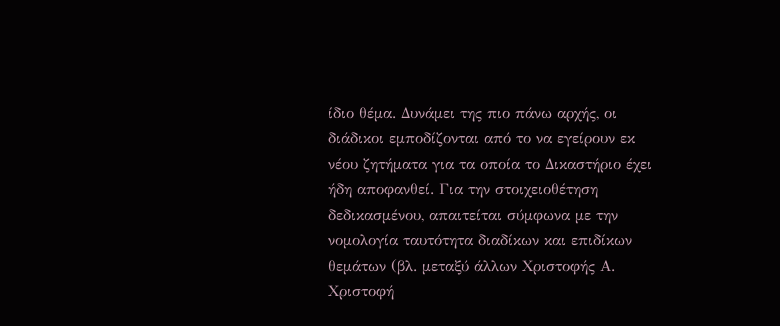ίδιο θέμα. Δυνάμει της πιο πάνω αρχής, οι διάδικοι εμποδίζονται από το να εγείρουν εκ νέου ζητήματα για τα οποία το Δικαστήριο έχει ήδη αποφανθεί. Για την στοιχειοθέτηση δεδικασμένου, απαιτείται σύμφωνα με την νομολογία ταυτότητα διαδίκων και επιδίκων θεμάτων (βλ. μεταξύ άλλων Χριστοφής Α. Χριστοφή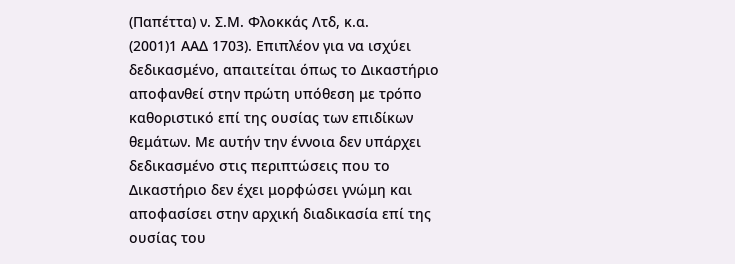(Παπέττα) ν. Σ.Μ. Φλοκκάς Λτδ, κ.α.
(2001)1 ΑΑΔ 1703). Επιπλέον για να ισχύει δεδικασμένο, απαιτείται όπως το Δικαστήριο αποφανθεί στην πρώτη υπόθεση με τρόπο καθοριστικό επί της ουσίας των επιδίκων θεμάτων. Με αυτήν την έννοια δεν υπάρχει δεδικασμένο στις περιπτώσεις που το Δικαστήριο δεν έχει μορφώσει γνώμη και αποφασίσει στην αρχική διαδικασία επί της ουσίας του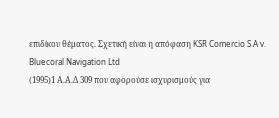επιδίκου θέματος. Σχετική είναι η απόφαση KSR Comercio S.A v. Bluecoral Navigation Ltd
(1995)1 Α.Α.Δ 309 που αφορούσε ισχυρισμούς για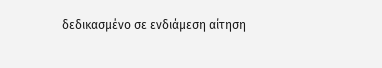δεδικασμένο σε ενδιάμεση αίτηση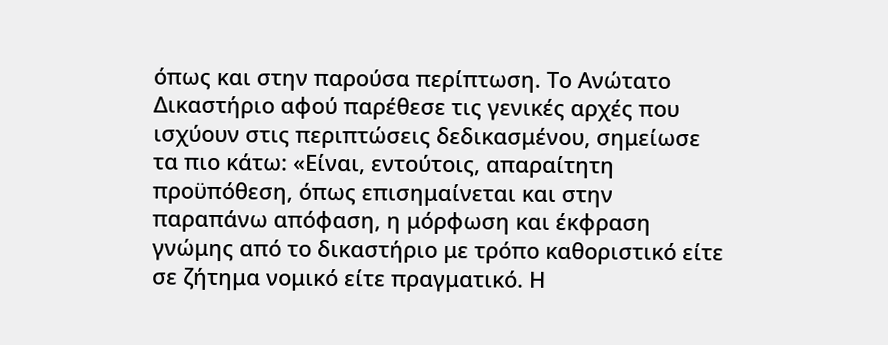όπως και στην παρούσα περίπτωση. Το Ανώτατο Δικαστήριο αφού παρέθεσε τις γενικές αρχές που ισχύουν στις περιπτώσεις δεδικασμένου, σημείωσε τα πιο κάτω: «Είναι, εντούτοις, απαραίτητη προϋπόθεση, όπως επισημαίνεται και στην παραπάνω απόφαση, η μόρφωση και έκφραση γνώμης από το δικαστήριο με τρόπο καθοριστικό είτε σε ζήτημα νομικό είτε πραγματικό. Η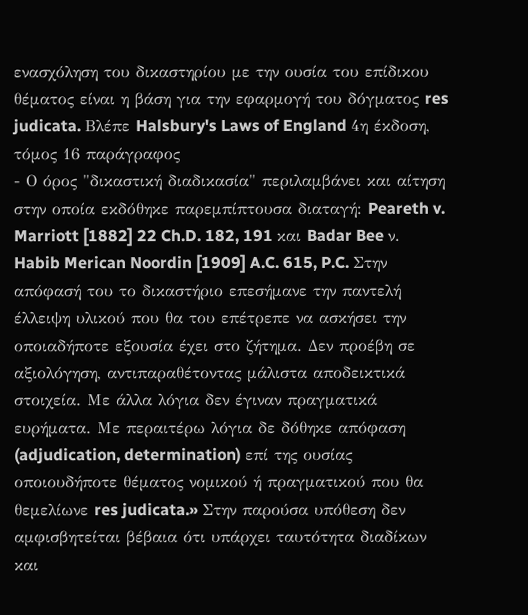ενασχόληση του δικαστηρίου με την ουσία του επίδικου θέματος είναι η βάση για την εφαρμογή του δόγματος res judicata. Βλέπε Halsbury's Laws of England 4η έκδοση, τόμος 16 παράγραφος
- Ο όρος "δικαστική διαδικασία" περιλαμβάνει και αίτηση στην οποία εκδόθηκε παρεμπίπτουσα διαταγή: Peareth v. Marriott [1882] 22 Ch.D. 182, 191 και Badar Bee ν. Habib Merican Noordin [1909] A.C. 615, P.C. Στην απόφασή του το δικαστήριο επεσήμανε την παντελή έλλειψη υλικού που θα του επέτρεπε να ασκήσει την οποιαδήποτε εξουσία έχει στο ζήτημα. Δεν προέβη σε αξιολόγηση, αντιπαραθέτοντας μάλιστα αποδεικτικά στοιχεία. Με άλλα λόγια δεν έγιναν πραγματικά ευρήματα. Με περαιτέρω λόγια δε δόθηκε απόφαση (adjudication, determination) επί της ουσίας οποιουδήποτε θέματος νομικού ή πραγματικού που θα θεμελίωνε res judicata.» Στην παρούσα υπόθεση δεν αμφισβητείται βέβαια ότι υπάρχει ταυτότητα διαδίκων και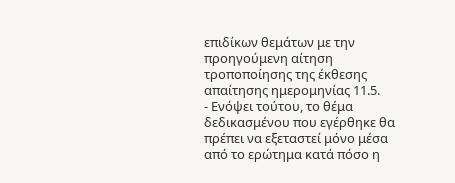επιδίκων θεμάτων με την προηγούμενη αίτηση τροποποίησης της έκθεσης απαίτησης ημερομηνίας 11.5.
- Ενόψει τούτου, το θέμα δεδικασμένου που εγέρθηκε θα πρέπει να εξεταστεί μόνο μέσα από το ερώτημα κατά πόσο η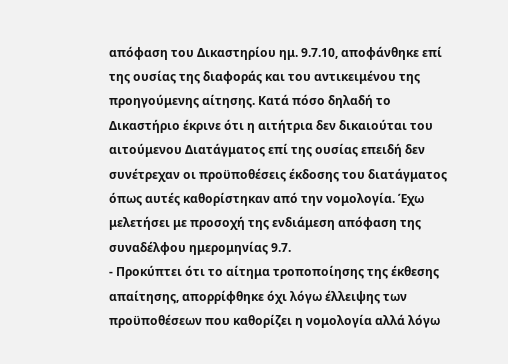απόφαση του Δικαστηρίου ημ. 9.7.10, αποφάνθηκε επί της ουσίας της διαφοράς και του αντικειμένου της προηγούμενης αίτησης. Κατά πόσο δηλαδή το Δικαστήριο έκρινε ότι η αιτήτρια δεν δικαιούται του αιτούμενου Διατάγματος επί της ουσίας επειδή δεν συνέτρεχαν οι προϋποθέσεις έκδοσης του διατάγματος όπως αυτές καθορίστηκαν από την νομολογία. Έχω μελετήσει με προσοχή της ενδιάμεση απόφαση της συναδέλφου ημερομηνίας 9.7.
- Προκύπτει ότι το αίτημα τροποποίησης της έκθεσης απαίτησης, απορρίφθηκε όχι λόγω έλλειψης των προϋποθέσεων που καθορίζει η νομολογία αλλά λόγω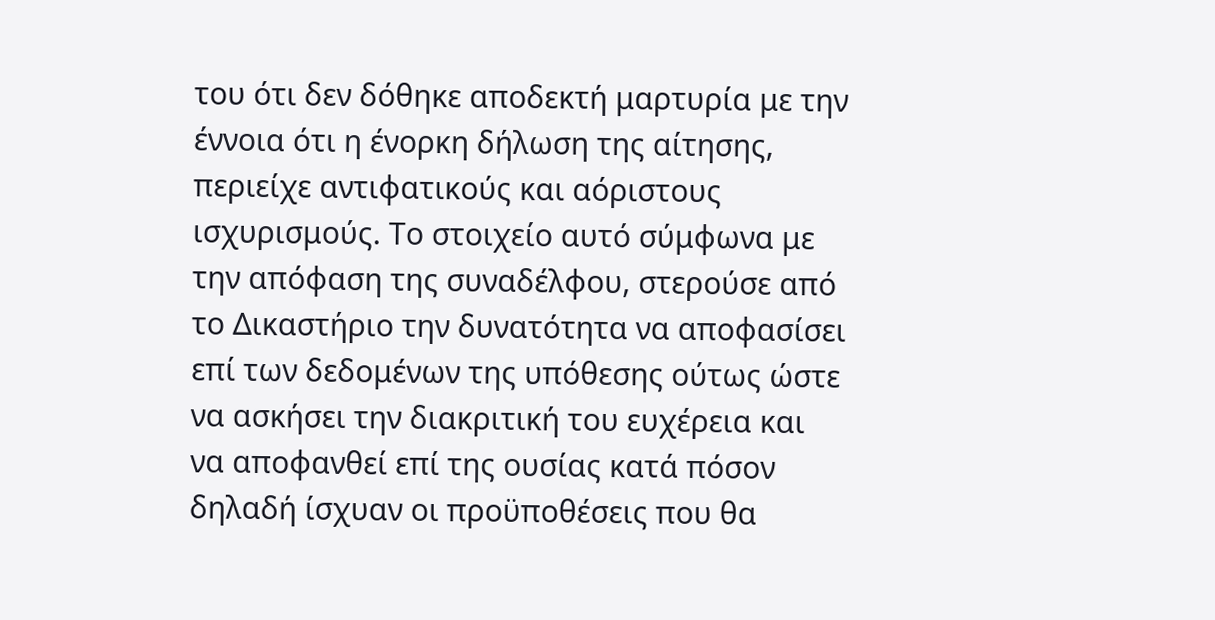του ότι δεν δόθηκε αποδεκτή μαρτυρία με την έννοια ότι η ένορκη δήλωση της αίτησης, περιείχε αντιφατικούς και αόριστους ισχυρισμούς. Το στοιχείο αυτό σύμφωνα με την απόφαση της συναδέλφου, στερούσε από το Δικαστήριο την δυνατότητα να αποφασίσει επί των δεδομένων της υπόθεσης ούτως ώστε να ασκήσει την διακριτική του ευχέρεια και να αποφανθεί επί της ουσίας κατά πόσον δηλαδή ίσχυαν οι προϋποθέσεις που θα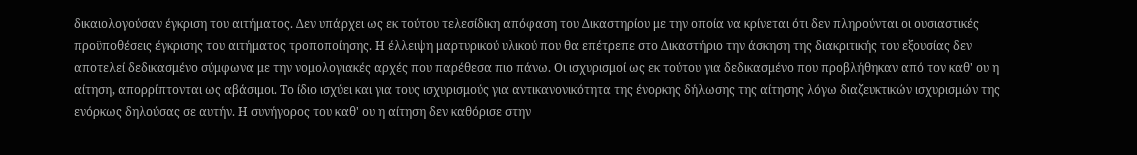δικαιολογούσαν έγκριση του αιτήματος. Δεν υπάρχει ως εκ τούτου τελεσίδικη απόφαση του Δικαστηρίου με την οποία να κρίνεται ότι δεν πληρούνται οι ουσιαστικές προϋποθέσεις έγκρισης του αιτήματος τροποποίησης. Η έλλειψη μαρτυρικού υλικού που θα επέτρεπε στο Δικαστήριο την άσκηση της διακριτικής του εξουσίας δεν αποτελεί δεδικασμένο σύμφωνα με την νομολογιακές αρχές που παρέθεσα πιο πάνω. Οι ισχυρισμοί ως εκ τούτου για δεδικασμένο που προβλήθηκαν από τον καθ' ου η αίτηση, απορρίπτονται ως αβάσιμοι. Το ίδιο ισχύει και για τους ισχυρισμούς για αντικανονικότητα της ένορκης δήλωσης της αίτησης λόγω διαζευκτικών ισχυρισμών της ενόρκως δηλούσας σε αυτήν. Η συνήγορος του καθ' ου η αίτηση δεν καθόρισε στην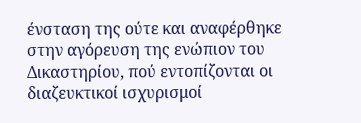ένσταση της ούτε και αναφέρθηκε στην αγόρευση της ενώπιον του Δικαστηρίου, πού εντοπίζονται οι διαζευκτικοί ισχυρισμοί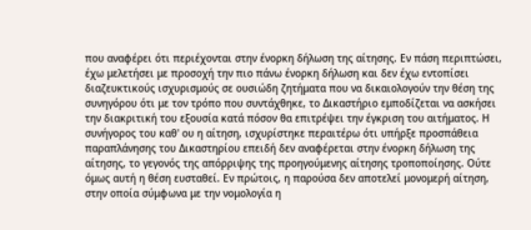που αναφέρει ότι περιέχονται στην ένορκη δήλωση της αίτησης. Εν πάση περιπτώσει, έχω μελετήσει με προσοχή την πιο πάνω ένορκη δήλωση και δεν έχω εντοπίσει διαζευκτικούς ισχυρισμούς σε ουσιώδη ζητήματα που να δικαιολογούν την θέση της συνηγόρου ότι με τον τρόπο που συντάχθηκε, το Δικαστήριο εμποδίζεται να ασκήσει την διακριτική του εξουσία κατά πόσον θα επιτρέψει την έγκριση του αιτήματος. Η συνήγορος του καθ' ου η αίτηση, ισχυρίστηκε περαιτέρω ότι υπήρξε προσπάθεια παραπλάνησης του Δικαστηρίου επειδή δεν αναφέρεται στην ένορκη δήλωση της αίτησης, το γεγονός της απόρριψης της προηγούμενης αίτησης τροποποίησης. Ούτε όμως αυτή η θέση ευσταθεί. Εν πρώτοις, η παρούσα δεν αποτελεί μονομερή αίτηση, στην οποία σύμφωνα με την νομολογία η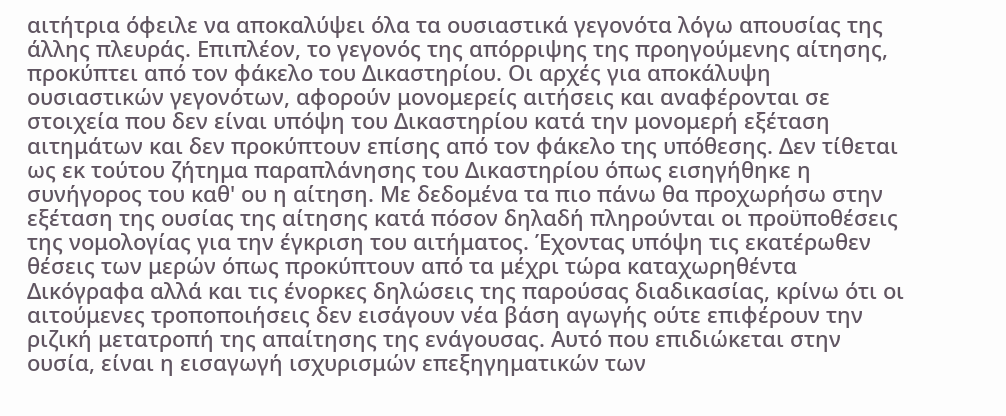αιτήτρια όφειλε να αποκαλύψει όλα τα ουσιαστικά γεγονότα λόγω απουσίας της άλλης πλευράς. Επιπλέον, το γεγονός της απόρριψης της προηγούμενης αίτησης, προκύπτει από τον φάκελο του Δικαστηρίου. Οι αρχές για αποκάλυψη ουσιαστικών γεγονότων, αφορούν μονομερείς αιτήσεις και αναφέρονται σε στοιχεία που δεν είναι υπόψη του Δικαστηρίου κατά την μονομερή εξέταση αιτημάτων και δεν προκύπτουν επίσης από τον φάκελο της υπόθεσης. Δεν τίθεται ως εκ τούτου ζήτημα παραπλάνησης του Δικαστηρίου όπως εισηγήθηκε η συνήγορος του καθ' ου η αίτηση. Με δεδομένα τα πιο πάνω θα προχωρήσω στην εξέταση της ουσίας της αίτησης κατά πόσον δηλαδή πληρούνται οι προϋποθέσεις της νομολογίας για την έγκριση του αιτήματος. Έχοντας υπόψη τις εκατέρωθεν θέσεις των μερών όπως προκύπτουν από τα μέχρι τώρα καταχωρηθέντα Δικόγραφα αλλά και τις ένορκες δηλώσεις της παρούσας διαδικασίας, κρίνω ότι οι αιτούμενες τροποποιήσεις δεν εισάγουν νέα βάση αγωγής ούτε επιφέρουν την ριζική μετατροπή της απαίτησης της ενάγουσας. Αυτό που επιδιώκεται στην ουσία, είναι η εισαγωγή ισχυρισμών επεξηγηματικών των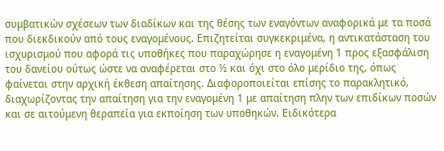συμβατικών σχέσεων των διαδίκων και της θέσης των εναγόντων αναφορικά με τα ποσά που διεκδικούν από τους εναγομένους. Επιζητείται συγκεκριμένα, η αντικατάσταση του ισχυρισμού που αφορά τις υποθήκες που παραχώρησε η εναγομένη 1 προς εξασφάλιση του δανείου ούτως ώστε να αναφέρεται στο ½ και όχι στο όλο μερίδιο της, όπως φαίνεται στην αρχική έκθεση απαίτησης. Διαφοροποιείται επίσης το παρακλητικό, διαχωρίζοντας την απαίτηση για την εναγομένη 1 με απαίτηση πλην των επιδίκων ποσών και σε αιτούμενη θεραπεία για εκποίηση των υποθηκών. Ειδικότερα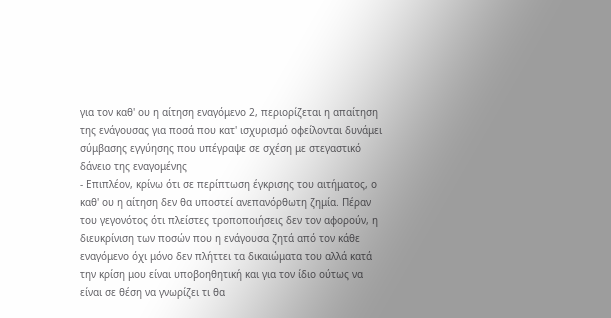για τον καθ' ου η αίτηση εναγόμενο 2, περιορίζεται η απαίτηση της ενάγουσας για ποσά που κατ' ισχυρισμό οφείλονται δυνάμει σύμβασης εγγύησης που υπέγραψε σε σχέση με στεγαστικό δάνειο της εναγομένης
- Επιπλέον, κρίνω ότι σε περίπτωση έγκρισης του αιτήματος, ο καθ' ου η αίτηση δεν θα υποστεί ανεπανόρθωτη ζημία. Πέραν του γεγονότος ότι πλείστες τροποποιήσεις δεν τον αφορούν, η διευκρίνιση των ποσών που η ενάγουσα ζητά από τον κάθε εναγόμενο όχι μόνο δεν πλήττει τα δικαιώματα του αλλά κατά την κρίση μου είναι υποβοηθητική και για τον ίδιο ούτως να είναι σε θέση να γνωρίζει τι θα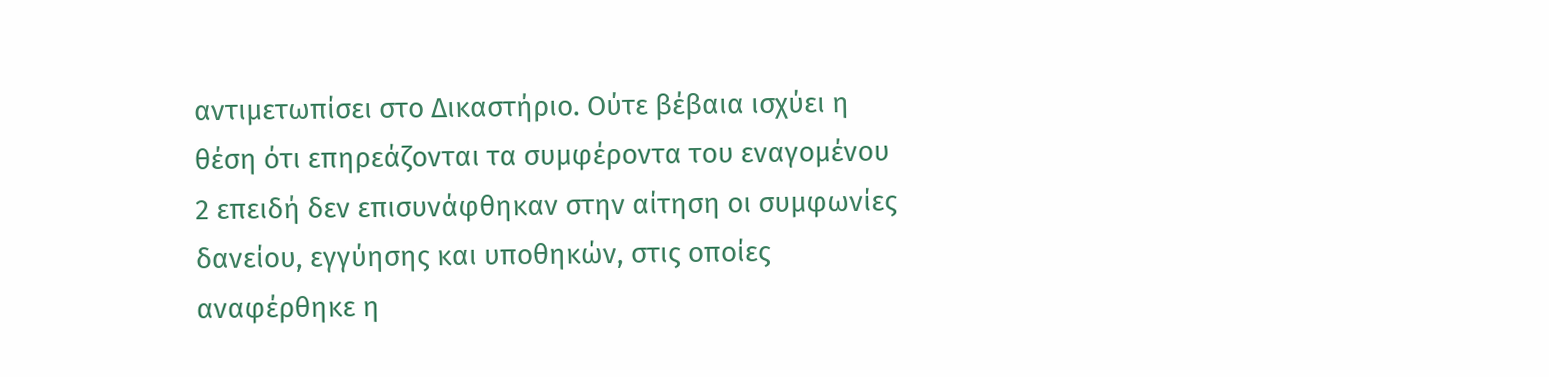αντιμετωπίσει στο Δικαστήριο. Ούτε βέβαια ισχύει η θέση ότι επηρεάζονται τα συμφέροντα του εναγομένου 2 επειδή δεν επισυνάφθηκαν στην αίτηση οι συμφωνίες δανείου, εγγύησης και υποθηκών, στις οποίες αναφέρθηκε η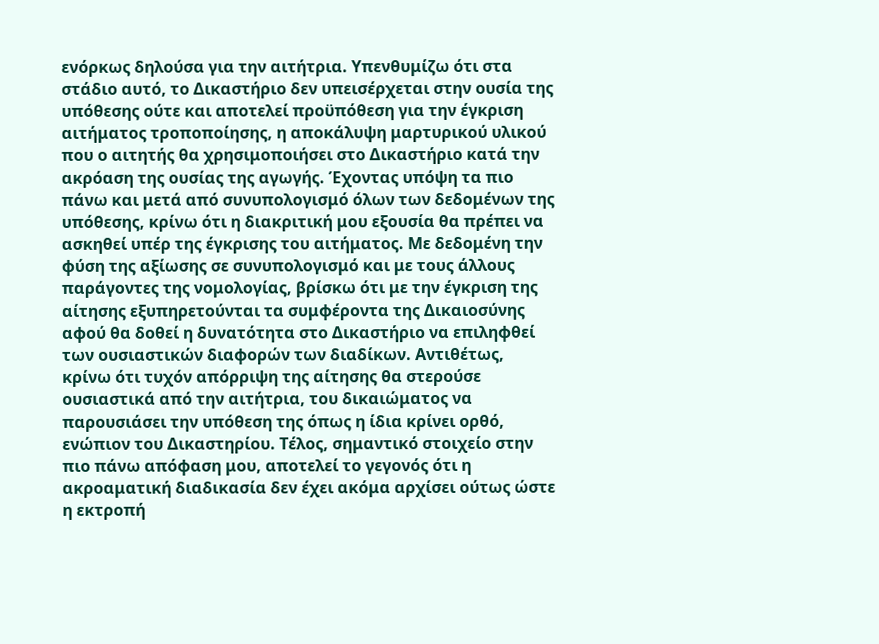ενόρκως δηλούσα για την αιτήτρια. Υπενθυμίζω ότι στα στάδιο αυτό, το Δικαστήριο δεν υπεισέρχεται στην ουσία της υπόθεσης ούτε και αποτελεί προϋπόθεση για την έγκριση αιτήματος τροποποίησης, η αποκάλυψη μαρτυρικού υλικού που ο αιτητής θα χρησιμοποιήσει στο Δικαστήριο κατά την ακρόαση της ουσίας της αγωγής. Έχοντας υπόψη τα πιο πάνω και μετά από συνυπολογισμό όλων των δεδομένων της υπόθεσης, κρίνω ότι η διακριτική μου εξουσία θα πρέπει να ασκηθεί υπέρ της έγκρισης του αιτήματος. Με δεδομένη την φύση της αξίωσης σε συνυπολογισμό και με τους άλλους παράγοντες της νομολογίας, βρίσκω ότι με την έγκριση της αίτησης εξυπηρετούνται τα συμφέροντα της Δικαιοσύνης αφού θα δοθεί η δυνατότητα στο Δικαστήριο να επιληφθεί των ουσιαστικών διαφορών των διαδίκων. Αντιθέτως, κρίνω ότι τυχόν απόρριψη της αίτησης θα στερούσε ουσιαστικά από την αιτήτρια, του δικαιώματος να παρουσιάσει την υπόθεση της όπως η ίδια κρίνει ορθό, ενώπιον του Δικαστηρίου. Τέλος, σημαντικό στοιχείο στην πιο πάνω απόφαση μου, αποτελεί το γεγονός ότι η ακροαματική διαδικασία δεν έχει ακόμα αρχίσει ούτως ώστε η εκτροπή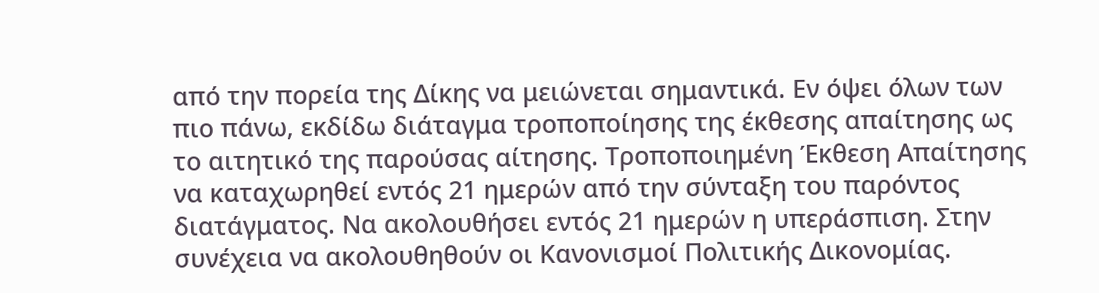από την πορεία της Δίκης να μειώνεται σημαντικά. Εν όψει όλων των πιο πάνω, εκδίδω διάταγμα τροποποίησης της έκθεσης απαίτησης ως το αιτητικό της παρούσας αίτησης. Τροποποιημένη Έκθεση Απαίτησης να καταχωρηθεί εντός 21 ημερών από την σύνταξη του παρόντος διατάγματος. Να ακολουθήσει εντός 21 ημερών η υπεράσπιση. Στην συνέχεια να ακολουθηθούν οι Κανονισμοί Πολιτικής Δικονομίας.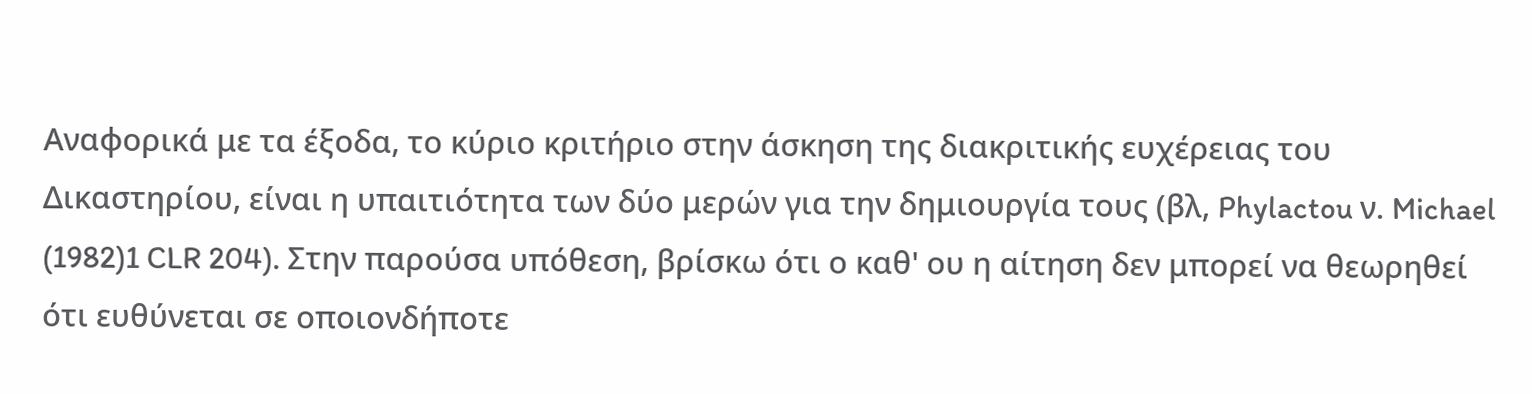Αναφορικά με τα έξοδα, το κύριο κριτήριο στην άσκηση της διακριτικής ευχέρειας του Δικαστηρίου, είναι η υπαιτιότητα των δύο μερών για την δημιουργία τους (βλ, Phylactou ν. Michael
(1982)1 CLR 204). Στην παρούσα υπόθεση, βρίσκω ότι ο καθ' ου η αίτηση δεν μπορεί να θεωρηθεί ότι ευθύνεται σε οποιονδήποτε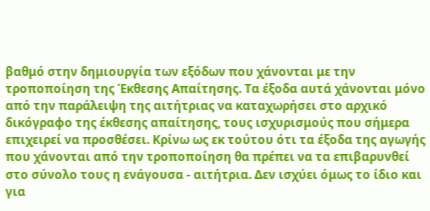βαθμό στην δημιουργία των εξόδων που χάνονται με την τροποποίηση της Έκθεσης Απαίτησης. Τα έξοδα αυτά χάνονται μόνο από την παράλειψη της αιτήτριας να καταχωρήσει στο αρχικό δικόγραφο της έκθεσης απαίτησης, τους ισχυρισμούς που σήμερα επιχειρεί να προσθέσει. Κρίνω ως εκ τούτου ότι τα έξοδα της αγωγής που χάνονται από την τροποποίηση θα πρέπει να τα επιβαρυνθεί στο σύνολο τους η ενάγουσα - αιτήτρια. Δεν ισχύει όμως το ίδιο και για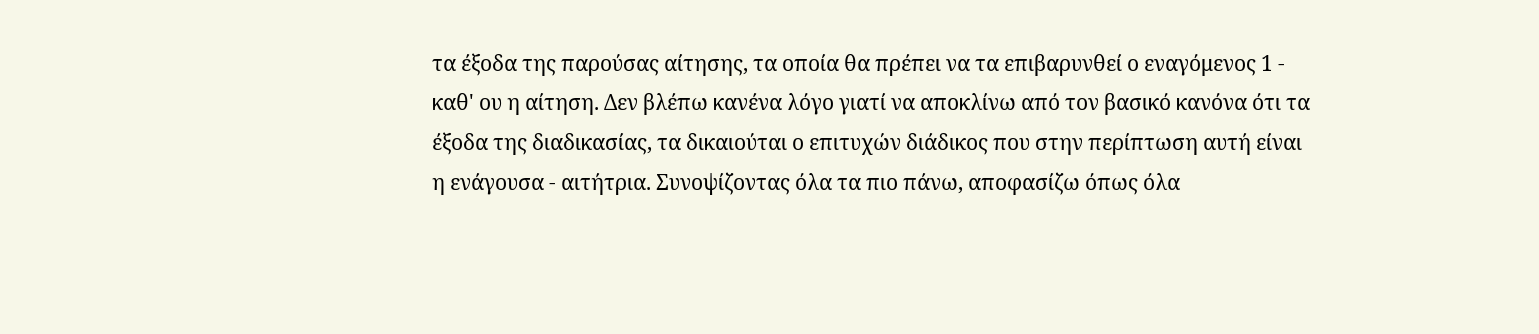τα έξοδα της παρούσας αίτησης, τα οποία θα πρέπει να τα επιβαρυνθεί ο εναγόμενος 1 - καθ' ου η αίτηση. Δεν βλέπω κανένα λόγο γιατί να αποκλίνω από τον βασικό κανόνα ότι τα έξοδα της διαδικασίας, τα δικαιούται ο επιτυχών διάδικος που στην περίπτωση αυτή είναι η ενάγουσα - αιτήτρια. Συνοψίζοντας όλα τα πιο πάνω, αποφασίζω όπως όλα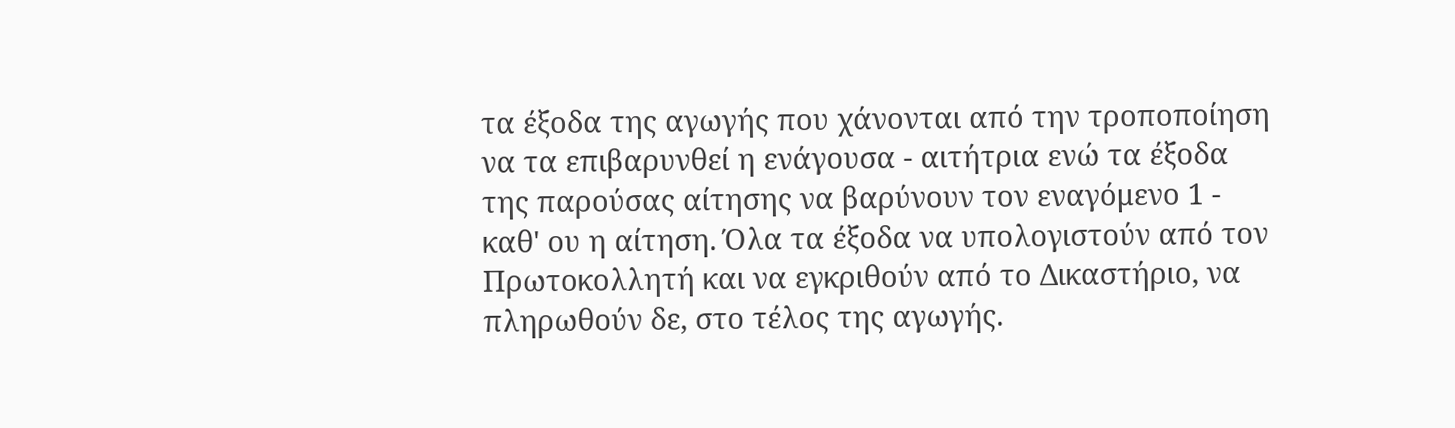τα έξοδα της αγωγής που χάνονται από την τροποποίηση να τα επιβαρυνθεί η ενάγουσα - αιτήτρια ενώ τα έξοδα της παρούσας αίτησης να βαρύνουν τον εναγόμενο 1 - καθ' ου η αίτηση. Όλα τα έξοδα να υπολογιστούν από τον Πρωτοκολλητή και να εγκριθούν από το Δικαστήριο, να πληρωθούν δε, στο τέλος της αγωγής.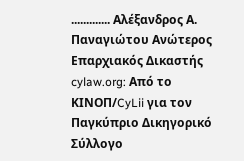............. Αλέξανδρος Α. Παναγιώτου Ανώτερος Επαρχιακός Δικαστής cylaw.org: Από το ΚΙΝOΠ/CyLii για τον Παγκύπριο Δικηγορικό Σύλλογο